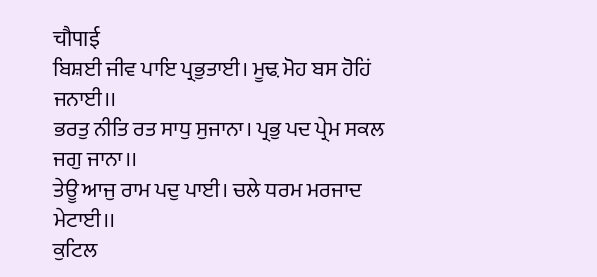चौपाई
ਬਿਸ਼ਈ ਜੀਵ ਪਾਇ ਪ੍ਰਭੁਤਾਈ। ਮੂਢ਼ ਮੋਹ ਬਸ ਹੋਹਿਂ ਜਨਾਈ।।
ਭਰਤੁ ਨੀਤਿ ਰਤ ਸਾਧੁ ਸੁਜਾਨਾ। ਪ੍ਰਭੁ ਪਦ ਪ੍ਰੇਮ ਸਕਲ ਜਗੁ ਜਾਨਾ।।
ਤੇਊ ਆਜੁ ਰਾਮ ਪਦੁ ਪਾਈ। ਚਲੇ ਧਰਮ ਮਰਜਾਦ ਮੇਟਾਈ।।
ਕੁਟਿਲ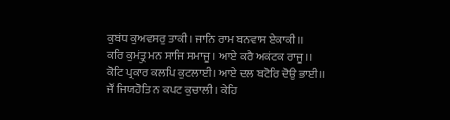ਕੁਬਂਧ ਕੁਅਵਸਰੁ ਤਾਕੀ। ਜਾਨਿ ਰਾਮ ਬਨਵਾਸ ਏਕਾਕੀ।।
ਕਰਿ ਕੁਮਂਤ੍ਰੁ ਮਨ ਸਾਜਿ ਸਮਾਜੂ। ਆਏ ਕਰੈ ਅਕਂਟਕ ਰਾਜੂ।।
ਕੋਟਿ ਪ੍ਰਕਾਰ ਕਲਪਿ ਕੁਟਲਾਈ। ਆਏ ਦਲ ਬਟੋਰਿ ਦੋਉ ਭਾਈ।।
ਜੌਂ ਜਿਯਹੋਤਿ ਨ ਕਪਟ ਕੁਚਾਲੀ। ਕੇਹਿ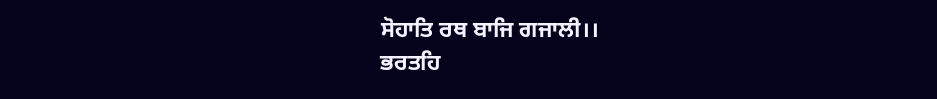ਸੋਹਾਤਿ ਰਥ ਬਾਜਿ ਗਜਾਲੀ।।
ਭਰਤਹਿ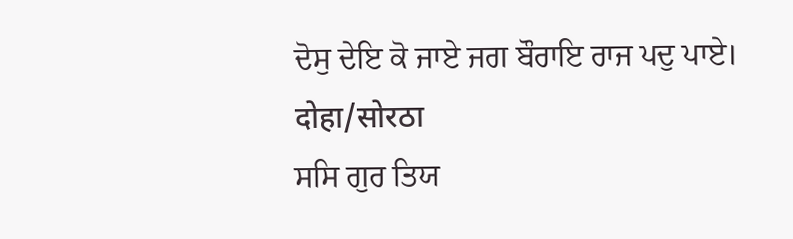ਦੋਸੁ ਦੇਇ ਕੋ ਜਾਏ ਜਗ ਬੌਰਾਇ ਰਾਜ ਪਦੁ ਪਾਏ।
दोहा/सोरठा
ਸਸਿ ਗੁਰ ਤਿਯ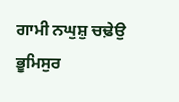ਗਾਮੀ ਨਘੁਸ਼ੁ ਚਢ਼ੇਉ ਭੂਮਿਸੁਰ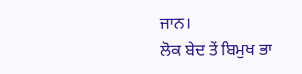ਜਾਨ।
ਲੋਕ ਬੇਦ ਤੇਂ ਬਿਮੁਖ ਭਾ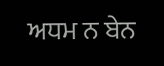ਅਧਮ ਨ ਬੇਨ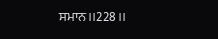ਸਮਾਨ।।228।।